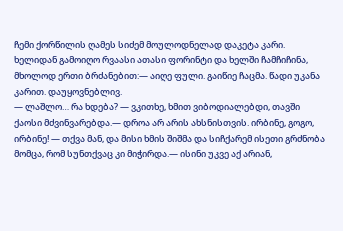ჩემი ქორწილის ღამეს სიძემ მოულოდნელად დაკეტა კარი. ხელიდან გამოიღო რვაასი ათასი ფორინტი და ხელში ჩამჩიჩინა, მხოლოდ ერთი ბრძანებით:— აიღე ფული. გაიწიე ჩაცმა. წადი უკანა კარით. დაუყოვნებლივ.
— ლაშლო… რა ხდება? — ვკითხე, ხმით ვიბოდიალებდი, თავში ქაოსი მძვინვარებდა.— დროა არ არის ახსნისთვის. ირბინე, გოგო, ირბინე! — თქვა მან, და მისი ხმის შიშმა და სიჩქარემ ისეთი გრძნობა მომცა, რომ სუნთქვაც კი მიჭირდა.— ისინი უკვე აქ არიან,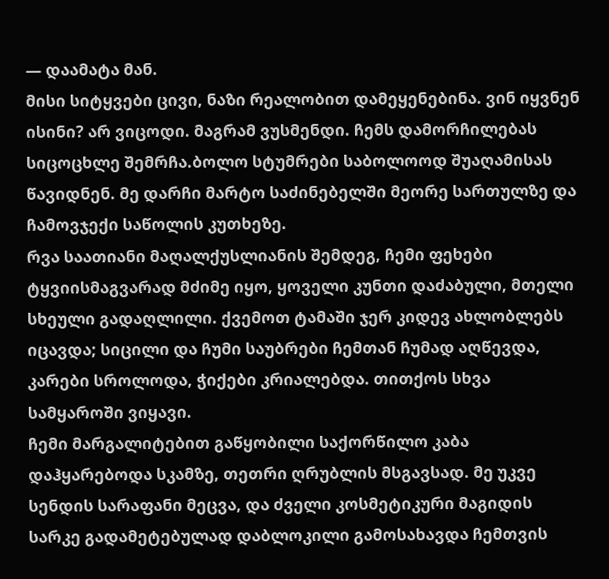— დაამატა მან.
მისი სიტყვები ცივი, ნაზი რეალობით დამეყენებინა. ვინ იყვნენ ისინი? არ ვიცოდი. მაგრამ ვუსმენდი. ჩემს დამორჩილებას სიცოცხლე შემრჩა.ბოლო სტუმრები საბოლოოდ შუაღამისას წავიდნენ. მე დარჩი მარტო საძინებელში მეორე სართულზე და ჩამოვჯექი საწოლის კუთხეზე.
რვა საათიანი მაღალქუსლიანის შემდეგ, ჩემი ფეხები ტყვიისმაგვარად მძიმე იყო, ყოველი კუნთი დაძაბული, მთელი სხეული გადაღლილი. ქვემოთ ტამაში ჯერ კიდევ ახლობლებს იცავდა; სიცილი და ჩუმი საუბრები ჩემთან ჩუმად აღწევდა, კარები სროლოდა, ჭიქები კრიალებდა. თითქოს სხვა სამყაროში ვიყავი.
ჩემი მარგალიტებით გაწყობილი საქორწილო კაბა დაჰყარებოდა სკამზე, თეთრი ღრუბლის მსგავსად. მე უკვე სენდის სარაფანი მეცვა, და ძველი კოსმეტიკური მაგიდის სარკე გადამეტებულად დაბლოკილი გამოსახავდა ჩემთვის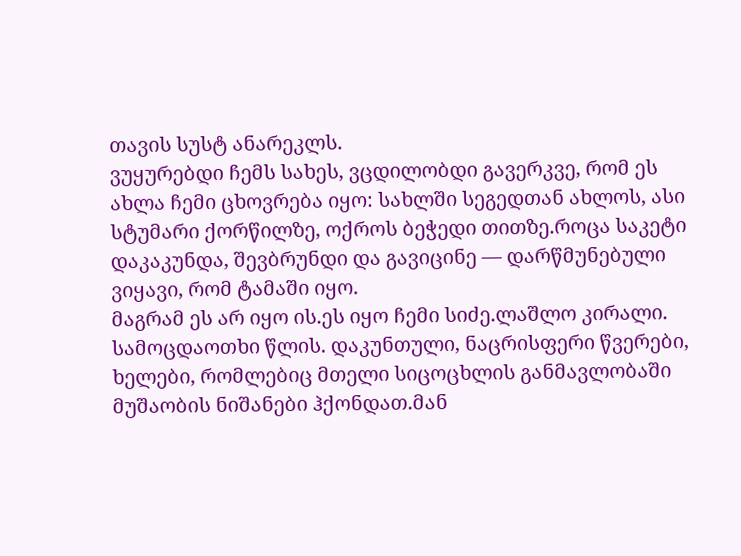თავის სუსტ ანარეკლს.
ვუყურებდი ჩემს სახეს, ვცდილობდი გავერკვე, რომ ეს ახლა ჩემი ცხოვრება იყო: სახლში სეგედთან ახლოს, ასი სტუმარი ქორწილზე, ოქროს ბეჭედი თითზე.როცა საკეტი დაკაკუნდა, შევბრუნდი და გავიცინე — დარწმუნებული ვიყავი, რომ ტამაში იყო.
მაგრამ ეს არ იყო ის.ეს იყო ჩემი სიძე.ლაშლო კირალი. სამოცდაოთხი წლის. დაკუნთული, ნაცრისფერი წვერები, ხელები, რომლებიც მთელი სიცოცხლის განმავლობაში მუშაობის ნიშანები ჰქონდათ.მან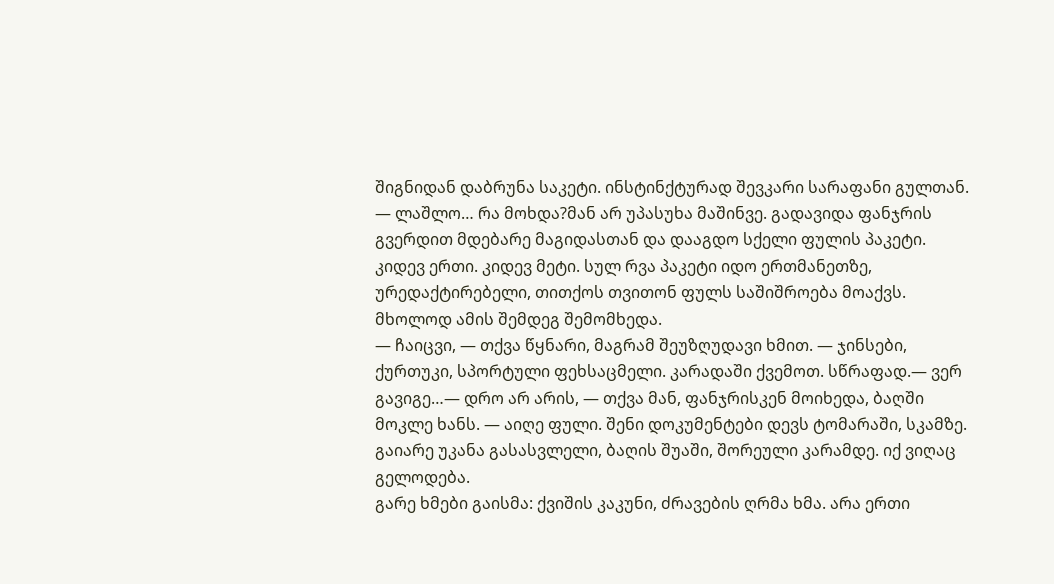შიგნიდან დაბრუნა საკეტი. ინსტინქტურად შევკარი სარაფანი გულთან.
— ლაშლო… რა მოხდა?მან არ უპასუხა მაშინვე. გადავიდა ფანჯრის გვერდით მდებარე მაგიდასთან და დააგდო სქელი ფულის პაკეტი. კიდევ ერთი. კიდევ მეტი. სულ რვა პაკეტი იდო ერთმანეთზე, ურედაქტირებელი, თითქოს თვითონ ფულს საშიშროება მოაქვს. მხოლოდ ამის შემდეგ შემომხედა.
— ჩაიცვი, — თქვა წყნარი, მაგრამ შეუზღუდავი ხმით. — ჯინსები, ქურთუკი, სპორტული ფეხსაცმელი. კარადაში ქვემოთ. სწრაფად.— ვერ გავიგე…— დრო არ არის, — თქვა მან, ფანჯრისკენ მოიხედა, ბაღში მოკლე ხანს. — აიღე ფული. შენი დოკუმენტები დევს ტომარაში, სკამზე. გაიარე უკანა გასასვლელი, ბაღის შუაში, შორეული კარამდე. იქ ვიღაც გელოდება.
გარე ხმები გაისმა: ქვიშის კაკუნი, ძრავების ღრმა ხმა. არა ერთი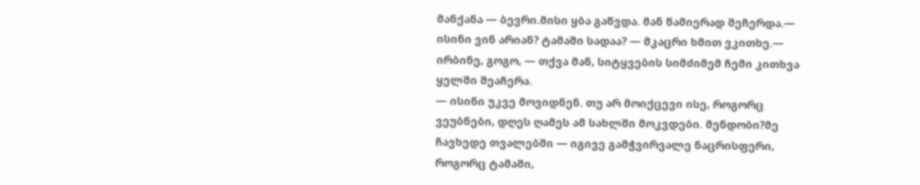მანქანა — ბევრი.მისი ყბა გაწვდა. მან წამიერად შეჩერდა.— ისინი ვინ არიან? ტამაში სადაა? — მკაცრი ხმით ვკითხე.— ირბინე, გოგო, — თქვა მან, სიტყვების სიმძიმემ ჩემი კითხვა ყელში შეაჩერა.
— ისინი უკვე მოვიდნენ. თუ არ მოიქცევი ისე, როგორც ვეუბნები, დღეს ღამეს ამ სახლში მოკვდები. მენდობი?მე ჩავხედე თვალებში — იგივე გამჭვირვალე ნაცრისფერი, როგორც ტამაში,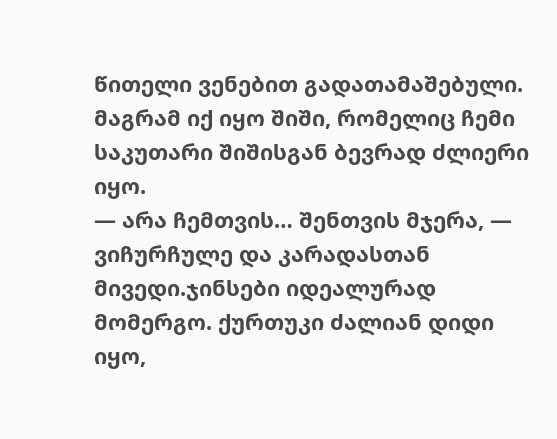წითელი ვენებით გადათამაშებული. მაგრამ იქ იყო შიში, რომელიც ჩემი საკუთარი შიშისგან ბევრად ძლიერი იყო.
— არა ჩემთვის… შენთვის მჯერა, — ვიჩურჩულე და კარადასთან მივედი.ჯინსები იდეალურად მომერგო. ქურთუკი ძალიან დიდი იყო,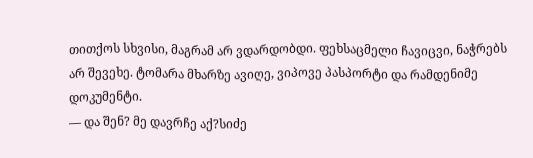თითქოს სხვისი, მაგრამ არ ვდარდობდი. ფეხსაცმელი ჩავიცვი, ნაჭრებს არ შევეხე. ტომარა მხარზე ავიღე, ვიპოვე პასპორტი და რამდენიმე დოკუმენტი.
— და შენ? მე დავრჩე აქ?სიძე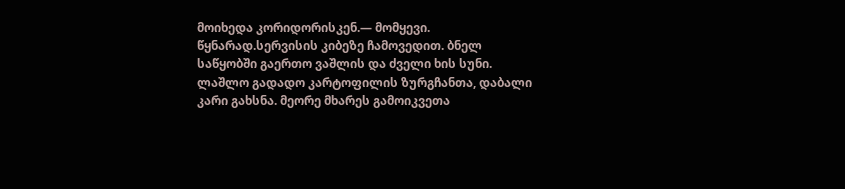მოიხედა კორიდორისკენ.— მომყევი. წყნარად.სერვისის კიბეზე ჩამოვედით. ბნელ საწყობში გაერთო ვაშლის და ძველი ხის სუნი. ლაშლო გადადო კარტოფილის ზურგჩანთა, დაბალი კარი გახსნა. მეორე მხარეს გამოიკვეთა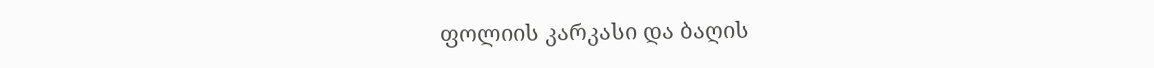ფოლიის კარკასი და ბაღის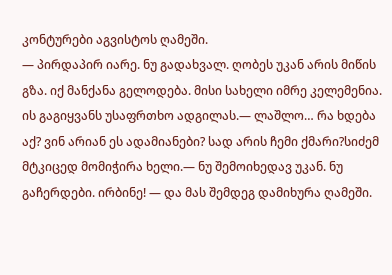კონტურები აგვისტოს ღამეში.
— პირდაპირ იარე. ნუ გადახვალ. ღობეს უკან არის მიწის გზა. იქ მანქანა გელოდება. მისი სახელი იმრე კელემენია. ის გაგიყვანს უსაფრთხო ადგილას.— ლაშლო… რა ხდება აქ? ვინ არიან ეს ადამიანები? სად არის ჩემი ქმარი?სიძემ მტკიცედ მომიჭირა ხელი.— ნუ შემოიხედავ უკან. ნუ გაჩერდები. ირბინე! — და მას შემდეგ დამიხურა ღამეში.